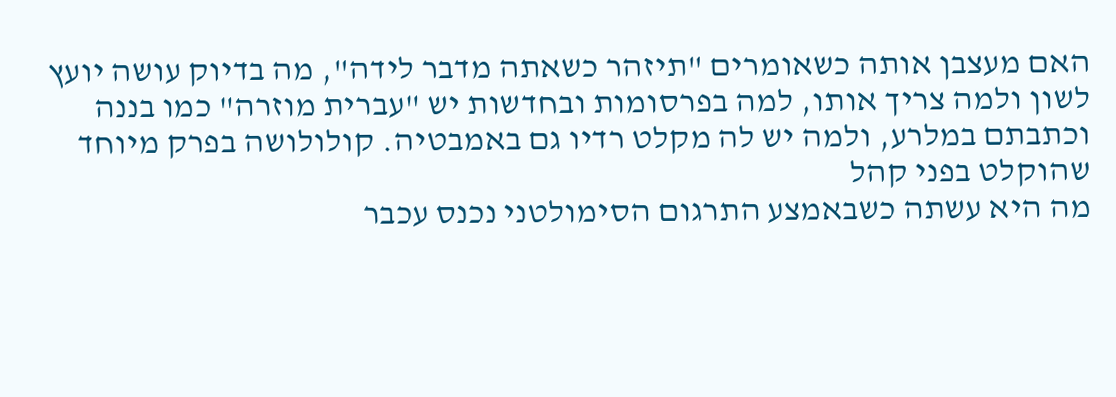האם מעצבן אותה כשאומרים "תיזהר כשאתה מדבר לידה", מה בדיוק עושה יועץ לשון ולמה צריך אותו, למה בפרסומות ובחדשות יש "עברית מוזרה" כמו בננה וכתבתם במלרע, ולמה יש לה מקלט רדיו גם באמבטיה. קולולושה בפרק מיוחד שהוקלט בפני קהל
מה היא עשתה כשבאמצע התרגום הסימולטני נכנס עכבר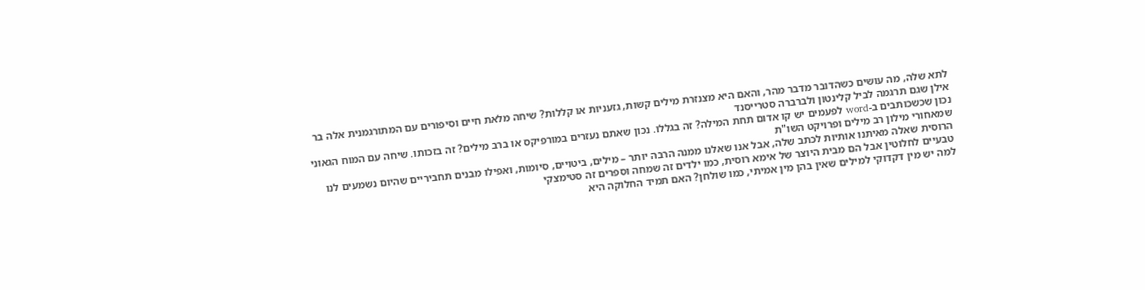לתא שלה, מה עושים כשהדובר מדבר מהר, והאם היא מצנזרת מילים קשות, גזעניות או קללות? שיחה מלאת חיים וסיפורים עם המתורגמנית אלה בר אילן שגם תרגמה לביל קלינטון ולברברה סטרייסנד
נכון שכשכותבים ב-word לפעמים יש קו אדום תחת המילה? זה בגללו. נכון שאתם נעזרים במורפיקס או ברב מילים? זה בזכותו. שיחה עם המוח הגאוני שמאחורי מילון רב מילים ופרויקט השו"ת
הרוסית שאלה מאיתנו אותיות לכתב שלה, אבל אנו שאלנו ממנה הרבה יותר – מילים, ביטויים, סיומות, ואפילו מבנים תחביריים שהיום נשמעים לנו טבעיים לחלוטין אבל הם מבית היוצר של אימא רוסית, כמו ילדים זה שמחה וספרים זה סטימצקי
למה יש מין דקדוקי למילים שאין בהן מין אמיתי, כמו שולחן? האם תמיד החלוקה היא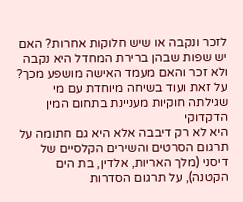לזכר ונקבה או שיש חלוקות אחרות? האם יש שפות שבהן ברירת המחדל היא נקבה ולא זכר והאם מעמד האישה מושפע מכך? על זאת ועוד בשיחה מיוחדת עם מי שגילתה חוקיות מעניינת בתחום המין הדקדוקי
היא לא רק דיבבה אלא היא גם חתומה על תרגום הסרטים והשירים הקלסיים של דיסני (מלך האריות, אלדין, בת הים הקטנה), על תרגום הסדרות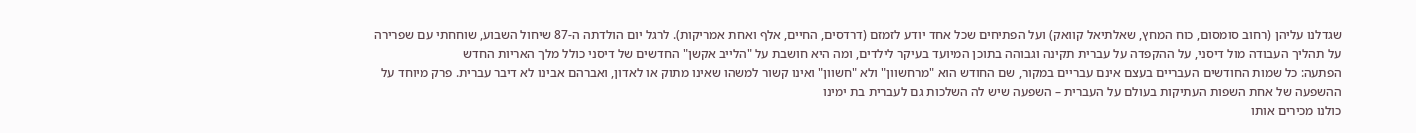שגדלנו עליהן (רחוב סומסום, כוח המחץ, שאלתיאל קוואק) ועל הפתיחים שכל אחד יודע לזמזם (דרדסים, החיים, אלף ואחת אמריקות). לרגל יום הולדתה ה-87 שיחול השבוע, שוחחתי עם שפרירה על תהליך העבודה מול דיסני, על ההקפדה על עברית תקינה וגבוהה בתוכן המיועד בעיקר לילדים, ומה היא חושבת על "הלייב אקשן" החדשים של דיסני כולל מלך האריות החדש
הפתעה: כל שמות החודשים העבריים בעצם אינם עבריים במקור, שם החודש הוא "מרחשוון" ולא "חשוון" ואינו קשור למשהו שאינו מתוק או לאדון, ואברהם אבינו לא דיבר עברית. פרק מיוחד על ההשפעה של אחת השפות העתיקות בעולם על העברית – השפעה שיש לה השלכות גם לעברית בת ימינו
כולנו מכירים אותו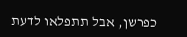כפרשן, אבל תתפלאו לדעת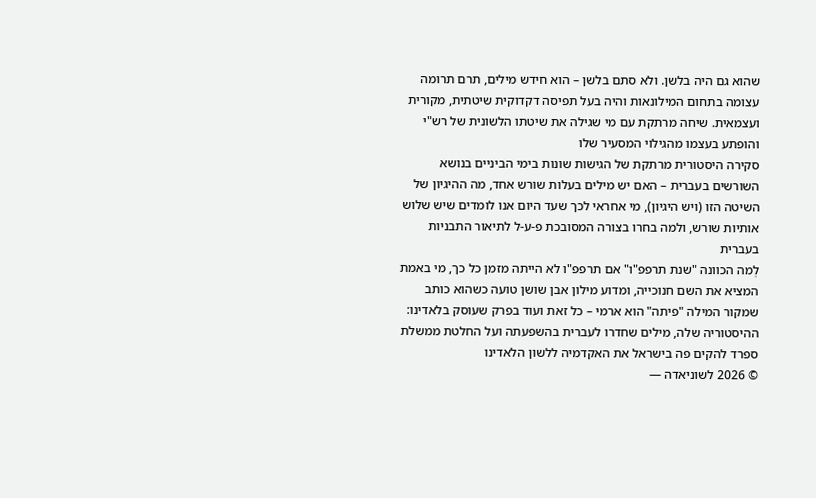שהוא גם היה בלשן. ולא סתם בלשן – הוא חידש מילים, תרם תרומה עצומה בתחום המילונאות והיה בעל תפיסה דקדוקית שיטתית, מקורית ועצמאית. שיחה מרתקת עם מי שגילה את שיטתו הלשונית של רש"י והופתע בעצמו מהגילוי המסעיר שלו
סקירה היסטורית מרתקת של הגישות שונות בימי הביניים בנושא השורשים בעברית – האם יש מילים בעלות שורש אחד, מה ההיגיון של השיטה הזו (ויש היגיון), מי אחראי לכך שעד היום אנו לומדים שיש שלוש אותיות שורש, ולמה בחרו בצורה המסובכת פ-ע-ל לתיאור התבניות בעברית
לְמה הכוונה "שנת תרפפ"ו" אם תרפפ"ו לא הייתה מזמן כל כך, מי באמת המציא את השם חנוכייה, ומדוע מילון אבן שושן טועה כשהוא כותב שמקור המילה "פיתה" הוא ארמי – כל זאת ועוד בפרק שעוסק בלאדינו: ההיסטוריה שלה, מילים שחדרו לעברית בהשפעתה ועל החלטת ממשלת ספרד להקים פה בישראל את האקדמיה ללשון הלאדינו
© 2026 לשוניאדה —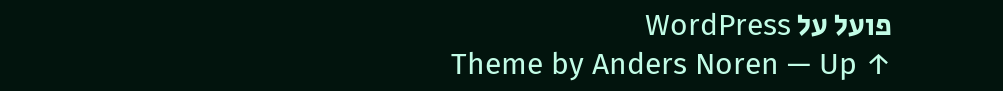פועל על WordPress
Theme by Anders Noren — Up ↑